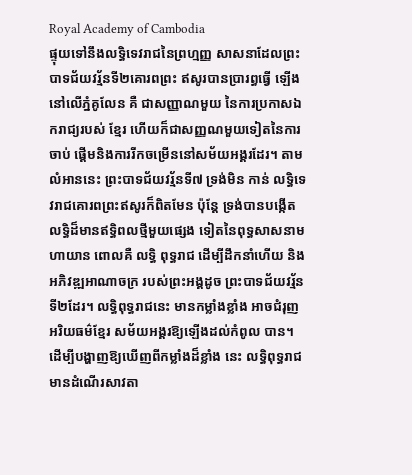Royal Academy of Cambodia
ផ្ទុយទៅនឹងលទ្ធិទេវរាជនៃព្រហ្មញ្ញ សាសនាដែលព្រះបាទជ័យវរ្ម័នទី២គោរពព្រះ ឥសូរបានប្រារព្ធធ្វើ ឡើងនៅលើភ្នំគូលែន គឺ ជាសញ្ញាណមួយ នៃការប្រកាសឯករាជ្យរបស់ ខ្មែរ ហើយក៏ជាសញ្ញណមួយទៀតនៃការចាប់ ផ្តើមនិងការរីកចម្រើននៅសម័យអង្គរដែរ។ តាម លំអាននេះ ព្រះបាទជ័យវរ្ម័នទី៧ ទ្រង់មិន កាន់ លទ្ធិទេវរាជគោរពព្រះឥសូរក៏ពិតមែន ប៉ុន្តែ ទ្រង់បានបង្កើតលទ្ធិដ៏មានឥទ្ធិពលថ្មីមួយផ្សេង ទៀតនៃពុទ្ធសាសនាមហាយាន ពោលគឺ លទ្ធិ ពុទ្ធរាជ ដើម្បីដឹកនាំហើយ និងអភិវឌ្ឍអាណាចក្រ របស់ព្រះអង្គដូច ព្រះបាទជ័យវរ្ម័ន ទី២ដែរ។ លទ្ធិពុទ្ធរាជនេះ មានកម្លាំងខ្លាំង អាចជំរុញ អរិយធម៌ខ្មែរ សម័យអង្គរឱ្យឡើងដល់កំពូល បាន។ ដើម្បីបង្ហាញឱ្យឃើញពីកម្លាំងដ៏ខ្លាំង នេះ លទ្ធិពុទ្ធរាជមានដំណើរសាវតា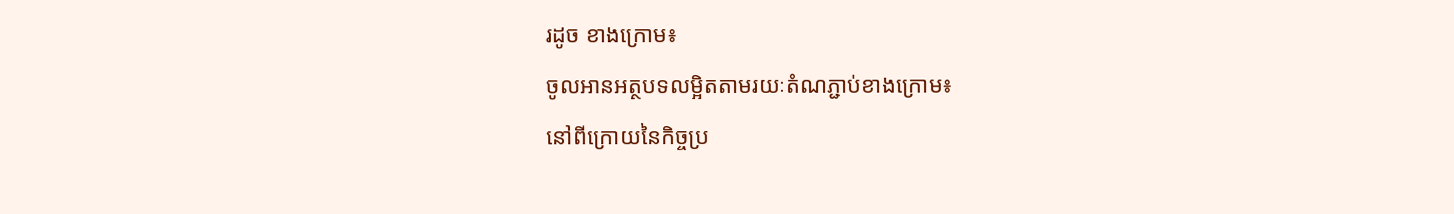រដូច ខាងក្រោម៖
ចូលអានអត្ថបទលម្អិតតាមរយៈតំណភ្ជាប់ខាងក្រោម៖
នៅពីក្រោយនៃកិច្ចប្រ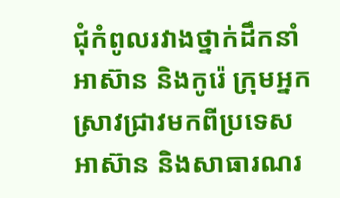ជុំកំពូលរវាងថ្នាក់ដឹកនាំ អាស៊ាន និងកូរ៉េ ក្រុមអ្នកស្រាវជ្រាវមកពីប្រទេសអាស៊ាន និងសាធារណរ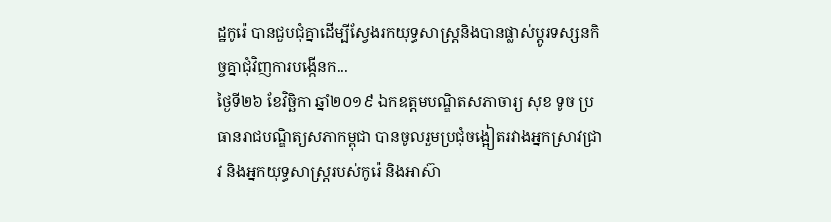ដ្ឋកូរ៉េ បានជួបជុំគ្នាដើម្បីស្វែងរកយុទ្ធសាស្ត្រនិងបានផ្លាស់ប្តូរទស្សនកិច្ចគ្នាជុំវិញការបង្កើនក...
ថ្ងៃទី២៦ ខែវិច្ឆិកា ឆ្នាំ២០១៩ ឯកឧត្តមបណ្ឌិតសភាចារ្យ សុខ ទូច ប្រធានរាជបណ្ឌិត្យសភាកម្ពុជា បានចូលរួមប្រជុំចង្អៀតរវាងអ្នកស្រាវជ្រាវ និងអ្នកយុទ្ធសាស្ត្ររបស់កូរ៉េ និងអាស៊ា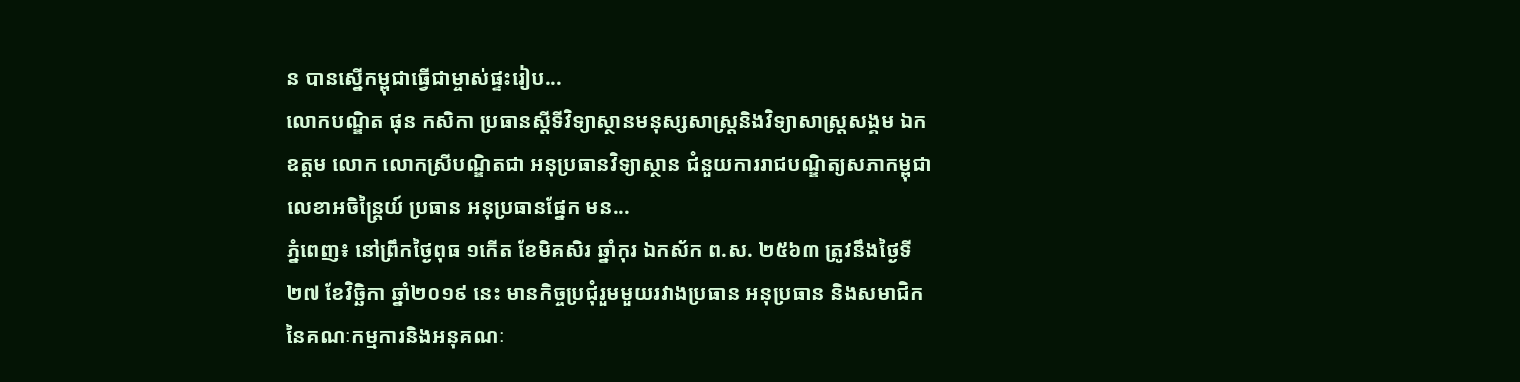ន បានស្នើកម្ពុជាធ្វើជាម្ចាស់ផ្ទះរៀប...
លោកបណ្ឌិត ផុន កសិកា ប្រធានស្តីទីវិទ្យាស្ថានមនុស្សសាស្ត្រនិងវិទ្យាសាស្ត្រសង្គម ឯកឧត្តម លោក លោកស្រីបណ្ឌិតជា អនុប្រធានវិទ្យាស្ថាន ជំនួយការរាជបណ្ឌិត្យសភាកម្ពុជា លេខាអចិន្ត្រៃយ៍ ប្រធាន អនុប្រធានផ្នែក មន...
ភ្នំពេញ៖ នៅព្រឹកថ្ងៃពុធ ១កើត ខែមិគសិរ ឆ្នាំកុរ ឯកស័ក ព.ស. ២៥៦៣ ត្រូវនឹងថ្ងៃទី២៧ ខែវិច្ឆិកា ឆ្នាំ២០១៩ នេះ មានកិច្ចប្រជុំរួមមួយរវាងប្រធាន អនុប្រធាន និងសមាជិកនៃគណៈកម្មការនិងអនុគណៈ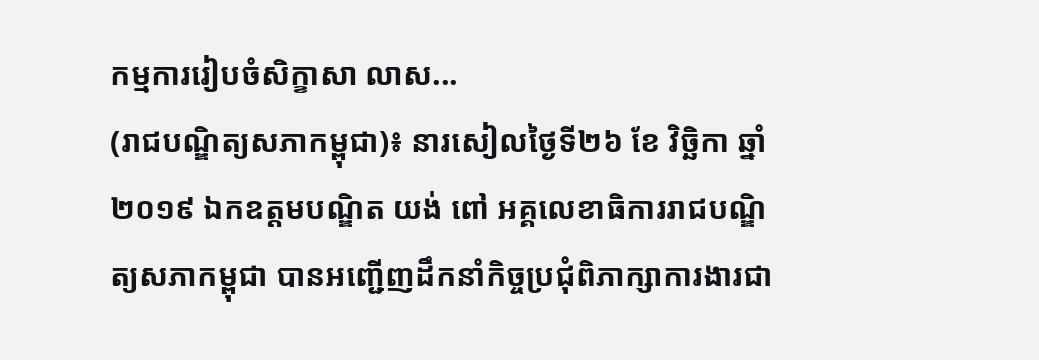កម្មការរៀបចំសិក្ខាសា លាស...
(រាជបណ្ឌិត្យសភាកម្ពុជា)៖ នារសៀលថ្ងៃទី២៦ ខែ វិច្ឆិកា ឆ្នាំ ២០១៩ ឯកឧត្តមបណ្ឌិត យង់ ពៅ អគ្គលេខាធិការរាជបណ្ឌិត្យសភាកម្ពុជា បានអញ្ជើញដឹកនាំកិច្ចប្រជុំពិភាក្សាការងារជា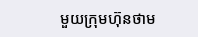មួយក្រុមហ៊ុនថាម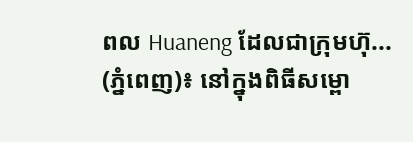ពល Huaneng ដែលជាក្រុមហ៊ុ...
(ភ្នំពេញ)៖ នៅក្នុងពិធីសម្ពោ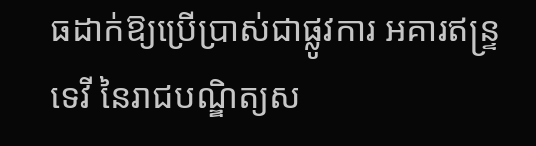ធដាក់ឱ្យប្រើប្រាស់ជាផ្លូវការ អគារឥន្ទ្រទេវី នៃរាជបណ្ឌិត្យស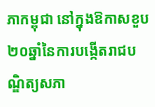ភាកម្ពុជា នៅក្នុងឱកាសខួប២០ឆ្នាំនៃការបង្កើតរាជបណ្ឌិត្យសភា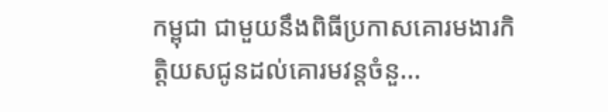កម្ពុជា ជាមួយនឹងពិធីប្រកាសគោរមងារកិត្តិយសជូនដល់គោរមវន្តចំនួ...